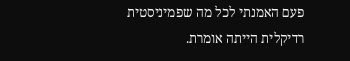פעם האמנתי לכל מה שפמיניסטית רדיקלית הייתה אומרת.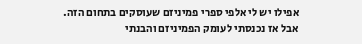אפילו יש לי אלפי ספרי פמיניזם שעוסקים בתחום הזה.
אבל אז נכנסתי לעומק הפמיניזם והבנתי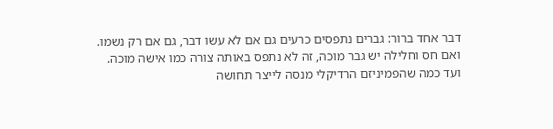דבר אחד ברור: גברים נתפסים כרעים גם אם לא עשו דבר, גם אם רק נשמו.
ואם חס וחלילה יש גבר מוכה, זה לא נתפס באותה צורה כמו אישה מוכה.
ועד כמה שהפמיניזם הרדיקלי מנסה לייצר תחושה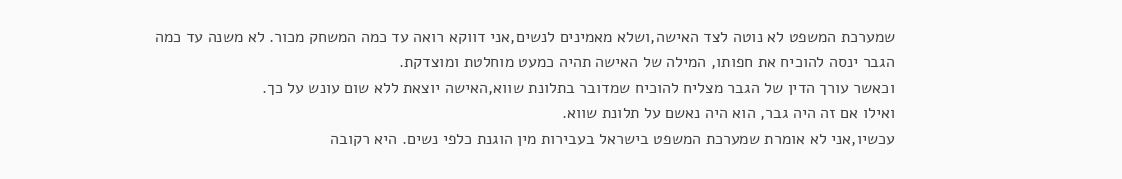שמערכת המשפט לא נוטה לצד האישה,ושלא מאמינים לנשים,אני דווקא רואה עד כמה המשחק מכור. לא משנה עד כמה הגבר ינסה להוכיח את חפותו, המילה של האישה תהיה כמעט מוחלטת ומוצדקת.
וכאשר עורך הדין של הגבר מצליח להוכיח שמדובר בתלונת שווא,האישה יוצאת ללא שום עונש על כך.
ואילו אם זה היה גבר, הוא היה נאשם על תלונת שווא.
עכשיו,אני לא אומרת שמערכת המשפט בישראל בעבירות מין הוגנת כלפי נשים. היא רקובה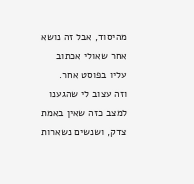מהיסוד, אבל זה נושא אחר שאולי אכתוב עליו בפוסט אחר.
וזה עצוב לי שהגענו למצב כזה שאין באמת צדק, ושנשים נשארות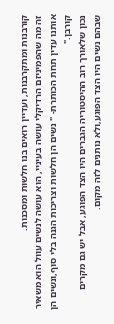קורבנות ומתקרבנות, ועדיין רואים בנו חלשות ומסכנות.
זה מה שהפמיניזם הרדיקלי עושה בעיניי, הוא עושה לנשים עוול הוא משאיר אותנו עדין תחת הכותרת- " נשים הן חלשות וצריכות הגנה בלי סוף,ונשים הן קורבן."
נכון שלאורך רוב ההיסטוריה הגברים היו הצד הפוגע, אבל יש גם מקרים שבהם נשים היו הצד הפוגע,ולא נותנים לזה מקום.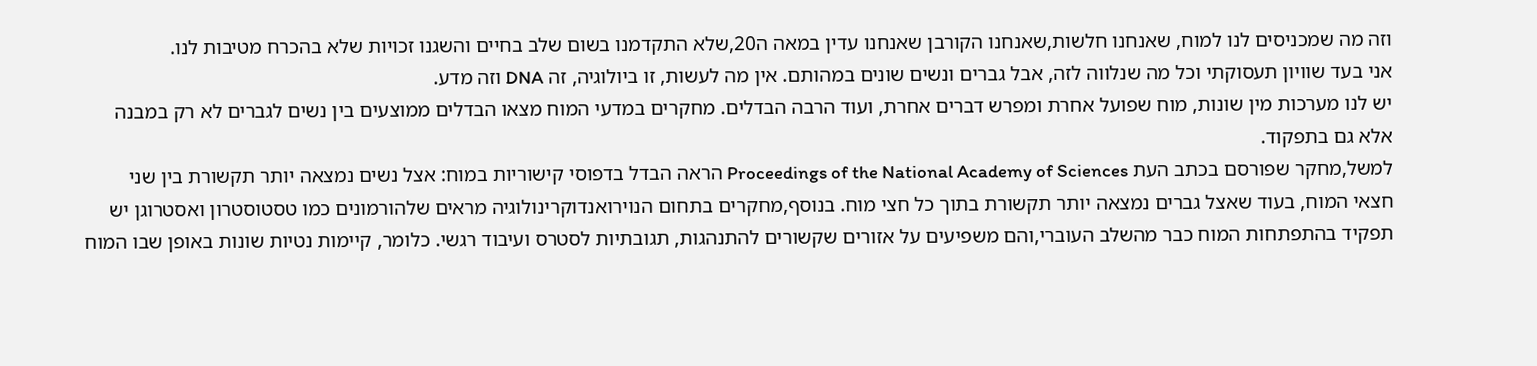וזה מה שמכניסים לנו למוח, שאנחנו חלשות,שאנחנו הקורבן שאנחנו עדין במאה ה20,שלא התקדמנו בשום שלב בחיים והשגנו זכויות שלא בהכרח מטיבות לנו.
אני בעד שוויון תעסוקתי וכל מה שנלווה לזה, אבל גברים ונשים שונים במהותם. אין מה לעשות, זו ביולוגיה, זה DNA וזה מדע.
יש לנו מערכות מין שונות, מוח שפועל אחרת ומפרש דברים אחרת, ועוד הרבה הבדלים. מחקרים במדעי המוח מצאו הבדלים ממוצעים בין נשים לגברים לא רק במבנה אלא גם בתפקוד.
למשל,מחקר שפורסם בכתב העת Proceedings of the National Academy of Sciences הראה הבדל בדפוסי קישוריות במוח: אצל נשים נמצאה יותר תקשורת בין שני חצאי המוח, בעוד שאצל גברים נמצאה יותר תקשורת בתוך כל חצי מוח. בנוסף,מחקרים בתחום הנוירואנדוקרינולוגיה מראים שלהורמונים כמו טסטוסטרון ואסטרוגן יש תפקיד בהתפתחות המוח כבר מהשלב העוברי,והם משפיעים על אזורים שקשורים להתנהגות, תגובתיות לסטרס ועיבוד רגשי. כלומר, קיימות נטיות שונות באופן שבו המוח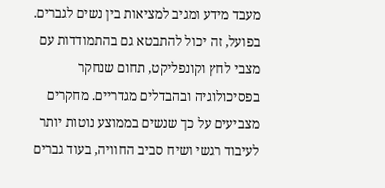מעבד מידע ומגיב למציאות בין נשים לגברים.
בפועל, זה יכול להתבטא גם בהתמודדות עם מצבי לחץ וקונפליקט, תחום שנחקר בפסיכולוגיה ובהבדלים מגדריים. מחקרים מצביעים על כך שנשים בממוצע נוטות יותר לעיבוד רגשי ושיח סביב החוויה, בעוד גברים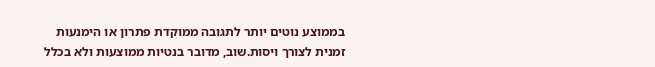בממוצע נוטים יותר לתגובה ממוקדת פתרון או הימנעות זמנית לצורך ויסות.שוב, מדובר בנטיות ממוצעות ולא בכלל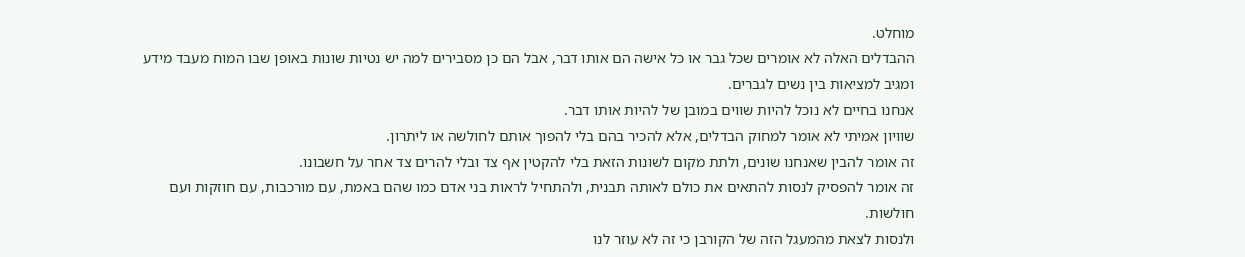מוחלט.
ההבדלים האלה לא אומרים שכל גבר או כל אישה הם אותו דבר, אבל הם כן מסבירים למה יש נטיות שונות באופן שבו המוח מעבד מידע ומגיב למציאות בין נשים לגברים.
אנחנו בחיים לא נוכל להיות שווים במובן של להיות אותו דבר.
שוויון אמיתי לא אומר למחוק הבדלים, אלא להכיר בהם בלי להפוך אותם לחולשה או ליתרון.
זה אומר להבין שאנחנו שונים, ולתת מקום לשונות הזאת בלי להקטין אף צד ובלי להרים צד אחר על חשבונו.
זה אומר להפסיק לנסות להתאים את כולם לאותה תבנית, ולהתחיל לראות בני אדם כמו שהם באמת, עם מורכבות, עם חוזקות ועם חולשות.
ולנסות לצאת מהמעגל הזה של הקורבן כי זה לא עוזר לנו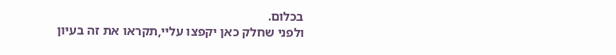בכלום.
ולפני שחלק כאן יקפצו עליי,תקראו את זה בעיון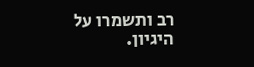רב ותשמרו על היגיון.